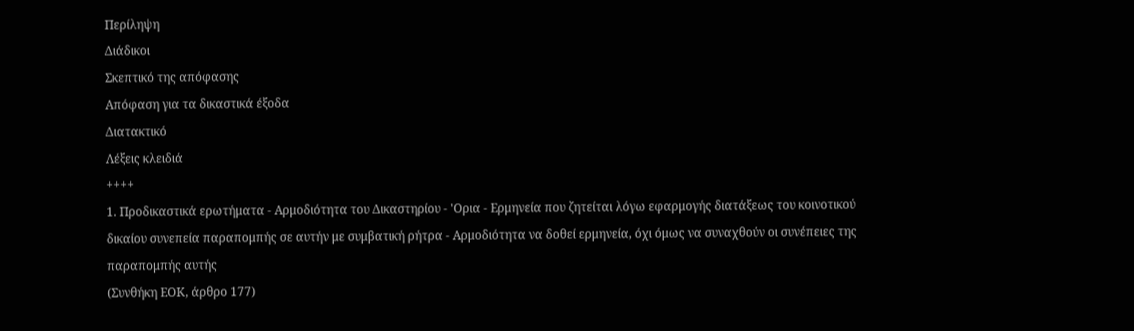Περίληψη
Διάδικοι
Σκεπτικό της απόφασης
Απόφαση για τα δικαστικά έξοδα
Διατακτικό
Λέξεις κλειδιά
++++
1. Προδικαστικά ερωτήματα - Αρμοδιότητα του Δικαστηρίου - 'Ορια - Ερμηνεία που ζητείται λόγω εφαρμογής διατάξεως του κοινοτικού δικαίου συνεπεία παραπομπής σε αυτήν με συμβατική ρήτρα - Αρμοδιότητα να δοθεί ερμηνεία, όχι όμως να συναχθούν οι συνέπειες της παραπομπής αυτής
(Συνθήκη ΕΟΚ, άρθρο 177)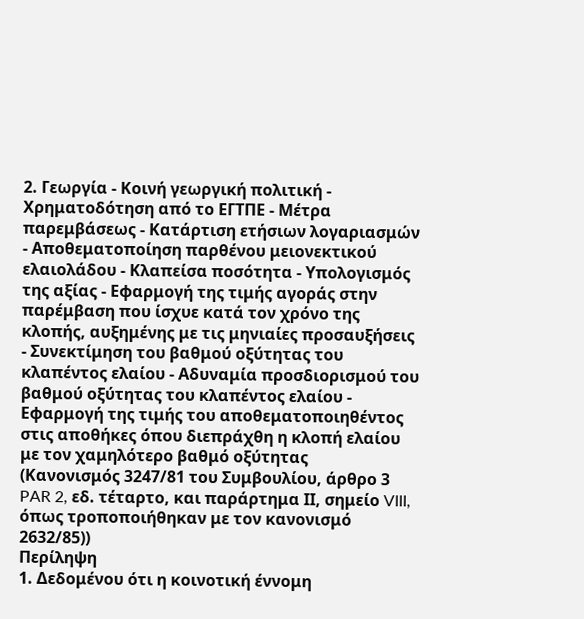2. Γεωργία - Κοινή γεωργική πολιτική - Χρηματοδότηση από το ΕΓΤΠΕ - Μέτρα παρεμβάσεως - Κατάρτιση ετήσιων λογαριασμών - Αποθεματοποίηση παρθένου μειονεκτικού ελαιολάδου - Κλαπείσα ποσότητα - Υπολογισμός της αξίας - Εφαρμογή της τιμής αγοράς στην παρέμβαση που ίσχυε κατά τον χρόνο της κλοπής, αυξημένης με τις μηνιαίες προσαυξήσεις - Συνεκτίμηση του βαθμού οξύτητας του κλαπέντος ελαίου - Αδυναμία προσδιορισμού του βαθμού οξύτητας του κλαπέντος ελαίου - Εφαρμογή της τιμής του αποθεματοποιηθέντος στις αποθήκες όπου διεπράχθη η κλοπή ελαίου με τον χαμηλότερο βαθμό οξύτητας
(Κανονισμός 3247/81 του Συμβουλίου, άρθρο 3 PAR 2, εδ. τέταρτο, και παράρτημα ΙΙ, σημείο VIII, όπως τροποποιήθηκαν με τον κανονισμό 2632/85))
Περίληψη
1. Δεδομένου ότι η κοινοτική έννομη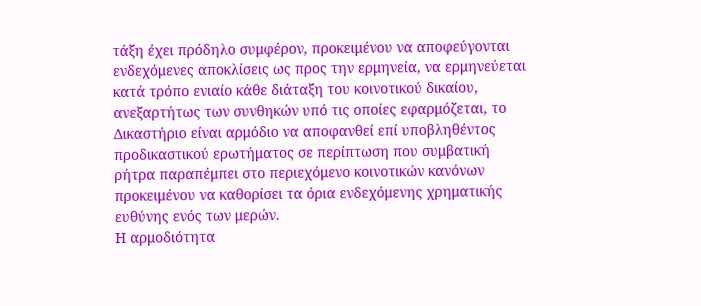τάξη έχει πρόδηλο συμφέρον, προκειμένου να αποφεύγονται ενδεχόμενες αποκλίσεις ως προς την ερμηνεία, να ερμηνεύεται κατά τρόπο ενιαίο κάθε διάταξη του κοινοτικού δικαίου, ανεξαρτήτως των συνθηκών υπό τις οποίες εφαρμόζεται, το Δικαστήριο είναι αρμόδιο να αποφανθεί επί υποβληθέντος προδικαστικού ερωτήματος σε περίπτωση που συμβατική ρήτρα παραπέμπει στο περιεχόμενο κοινοτικών κανόνων προκειμένου να καθορίσει τα όρια ενδεχόμενης χρηματικής ευθύνης ενός των μερών.
Η αρμοδιότητα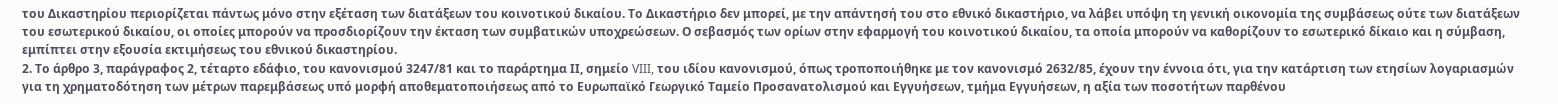του Δικαστηρίου περιορίζεται πάντως μόνο στην εξέταση των διατάξεων του κοινοτικού δικαίου. Το Δικαστήριο δεν μπορεί, με την απάντησή του στο εθνικό δικαστήριο, να λάβει υπόψη τη γενική οικονομία της συμβάσεως ούτε των διατάξεων του εσωτερικού δικαίου, οι οποίες μπορούν να προσδιορίζουν την έκταση των συμβατικών υποχρεώσεων. Ο σεβασμός των ορίων στην εφαρμογή του κοινοτικού δικαίου, τα οποία μπορούν να καθορίζουν το εσωτερικό δίκαιο και η σύμβαση, εμπίπτει στην εξουσία εκτιμήσεως του εθνικού δικαστηρίου.
2. Το άρθρο 3, παράγραφος 2, τέταρτο εδάφιο, του κανονισμού 3247/81 και το παράρτημα ΙΙ, σημείο VIII, του ιδίου κανονισμού, όπως τροποποιήθηκε με τον κανονισμό 2632/85, έχουν την έννοια ότι, για την κατάρτιση των ετησίων λογαριασμών για τη χρηματοδότηση των μέτρων παρεμβάσεως υπό μορφή αποθεματοποιήσεως από το Ευρωπαϊκό Γεωργικό Ταμείο Προσανατολισμού και Εγγυήσεων, τμήμα Εγγυήσεων, η αξία των ποσοτήτων παρθένου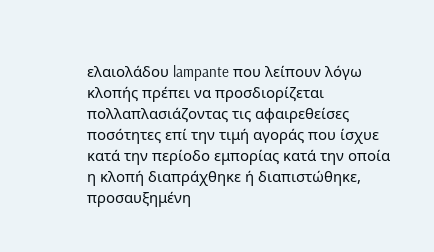ελαιολάδου lampante που λείπουν λόγω κλοπής πρέπει να προσδιορίζεται πολλαπλασιάζοντας τις αφαιρεθείσες ποσότητες επί την τιμή αγοράς που ίσχυε κατά την περίοδο εμπορίας κατά την οποία η κλοπή διαπράχθηκε ή διαπιστώθηκε, προσαυξημένη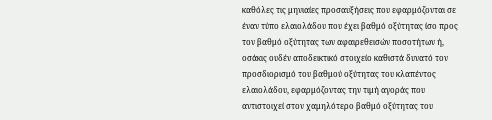καθόλες τις μηνιαίες προσαυξήσεις που εφαρμόζονται σε έναν τύπο ελαιολάδου που έχει βαθμό οξύτητας ίσο προς τον βαθμό οξύτητας των αφαιρεθεισών ποσοτήτων ή, οσάκις ουδέν αποδεικτικό στοιχείο καθιστά δυνατό τον προσδιορισμό του βαθμού οξύτητας του κλαπέντος ελαιολάδου, εφαρμόζοντας την τιμή αγοράς που αντιστοιχεί στον χαμηλότερο βαθμό οξύτητας του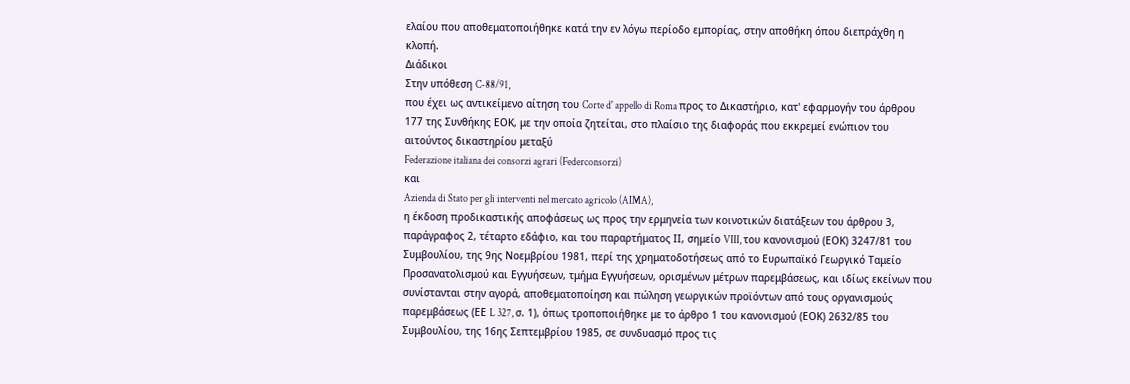ελαίου που αποθεματοποιήθηκε κατά την εν λόγω περίοδο εμπορίας, στην αποθήκη όπου διεπράχθη η κλοπή.
Διάδικοι
Στην υπόθεση C-88/91,
που έχει ως αντικείμενο αίτηση του Corte d' appello di Roma προς το Δικαστήριο, κατ' εφαρμογήν του άρθρου 177 της Συνθήκης ΕΟΚ, με την οποία ζητείται, στο πλαίσιο της διαφοράς που εκκρεμεί ενώπιον του αιτούντος δικαστηρίου μεταξύ
Federazione italiana dei consorzi agrari (Federconsorzi)
και
Azienda di Stato per gli interventi nel mercato agricolo (AIMA),
η έκδοση προδικαστικής αποφάσεως ως προς την ερμηνεία των κοινοτικών διατάξεων του άρθρου 3, παράγραφος 2, τέταρτο εδάφιο, και του παραρτήματος ΙΙ, σημείο VIII, του κανονισμού (ΕΟΚ) 3247/81 του Συμβουλίου, της 9ης Νοεμβρίου 1981, περί της χρηματοδοτήσεως από το Ευρωπαϊκό Γεωργικό Ταμείο Προσανατολισμού και Εγγυήσεων, τμήμα Εγγυήσεων, ορισμένων μέτρων παρεμβάσεως, και ιδίως εκείνων που συνίστανται στην αγορά, αποθεματοποίηση και πώληση γεωργικών προϊόντων από τους οργανισμούς παρεμβάσεως (ΕΕ L 327, σ. 1), όπως τροποποιήθηκε με το άρθρο 1 του κανονισμού (ΕΟΚ) 2632/85 του Συμβουλίου, της 16ης Σεπτεμβρίου 1985, σε συνδυασμό προς τις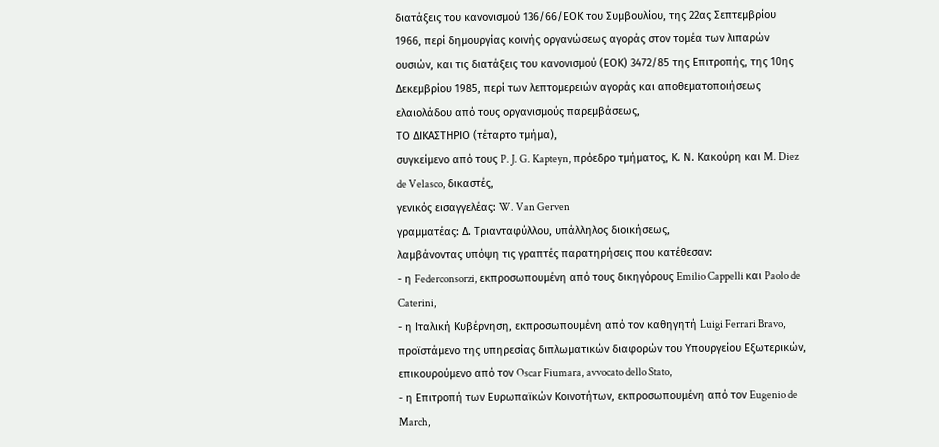διατάξεις του κανονισμού 136/66/ΕΟΚ του Συμβουλίου, της 22ας Σεπτεμβρίου 1966, περί δημουργίας κοινής οργανώσεως αγοράς στον τομέα των λιπαρών ουσιών, και τις διατάξεις του κανονισμού (ΕΟΚ) 3472/85 της Επιτροπής, της 10ης Δεκεμβρίου 1985, περί των λεπτομερειών αγοράς και αποθεματοποιήσεως ελαιολάδου από τους οργανισμούς παρεμβάσεως,
ΤΟ ΔΙΚΑΣΤΗΡΙΟ (τέταρτο τμήμα),
συγκείμενο από τους P. J. G. Kapteyn, πρόεδρο τμήματος, Κ. Ν. Κακούρη και M. Diez de Velasco, δικαστές,
γενικός εισαγγελέας: W. Van Gerven
γραμματέας: Δ. Τριανταφύλλου, υπάλληλος διοικήσεως,
λαμβάνοντας υπόψη τις γραπτές παρατηρήσεις που κατέθεσαν:
- η Federconsorzi, εκπροσωπουμένη από τους δικηγόρους Emilio Cappelli και Paolo de Caterini,
- η Ιταλική Κυβέρνηση, εκπροσωπουμένη από τον καθηγητή Luigi Ferrari Bravo, προϊστάμενο της υπηρεσίας διπλωματικών διαφορών του Υπουργείου Εξωτερικών, επικουρούμενο από τον Oscar Fiumara, avvocato dello Stato,
- η Επιτροπή των Ευρωπαϊκών Κοινοτήτων, εκπροσωπουμένη από τον Eugenio de March,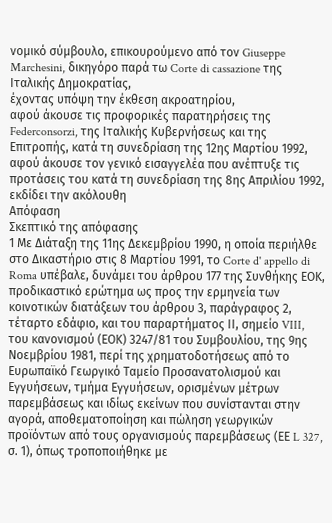νομικό σύμβουλο, επικουρούμενο από τον Giuseppe Marchesini, δικηγόρο παρά τω Corte di cassazione της Ιταλικής Δημοκρατίας,
έχοντας υπόψη την έκθεση ακροατηρίου,
αφού άκουσε τις προφορικές παρατηρήσεις της Federconsorzi, της Ιταλικής Κυβερνήσεως και της Επιτροπής, κατά τη συνεδρίαση της 12ης Μαρτίου 1992,
αφού άκουσε τον γενικό εισαγγελέα που ανέπτυξε τις προτάσεις του κατά τη συνεδρίαση της 8ης Απριλίου 1992,
εκδίδει την ακόλουθη
Απόφαση
Σκεπτικό της απόφασης
1 Με Διάταξη της 11ης Δεκεμβρίου 1990, η οποία περιήλθε στο Δικαστήριο στις 8 Μαρτίου 1991, το Corte d' appello di Roma υπέβαλε, δυνάμει του άρθρου 177 της Συνθήκης ΕΟΚ, προδικαστικό ερώτημα ως προς την ερμηνεία των κοινοτικών διατάξεων του άρθρου 3, παράγραφος 2, τέταρτο εδάφιο, και του παραρτήματος ΙΙ, σημείο VIII, του κανονισμού (ΕΟΚ) 3247/81 του Συμβουλίου, της 9ης Νοεμβρίου 1981, περί της χρηματοδοτήσεως από το Ευρωπαϊκό Γεωργικό Ταμείο Προσανατολισμού και Εγγυήσεων, τμήμα Εγγυήσεων, ορισμένων μέτρων παρεμβάσεως και ιδίως εκείνων που συνίστανται στην αγορά, αποθεματοποίηση και πώληση γεωργικών προϊόντων από τους οργανισμούς παρεμβάσεως (ΕΕ L 327, σ. 1), όπως τροποποιήθηκε με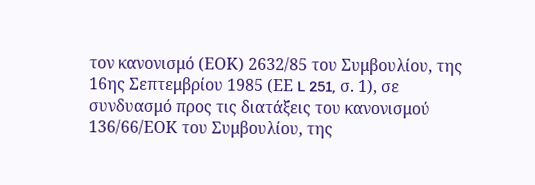τον κανονισμό (ΕΟΚ) 2632/85 του Συμβουλίου, της 16ης Σεπτεμβρίου 1985 (ΕΕ L 251, σ. 1), σε συνδυασμό προς τις διατάξεις του κανονισμού 136/66/ΕΟΚ του Συμβουλίου, της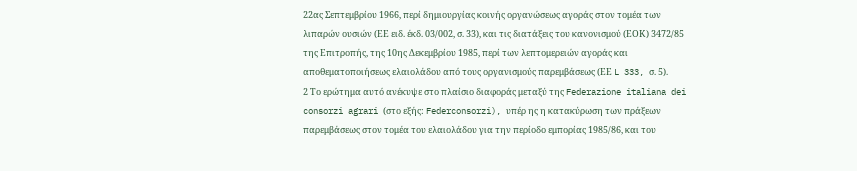22ας Σεπτεμβρίου 1966, περί δημιουργίας κοινής οργανώσεως αγοράς στον τομέα των λιπαρών ουσιών (ΕΕ ειδ. έκδ. 03/002, σ. 33), και τις διατάξεις του κανονισμού (ΕΟΚ) 3472/85 της Επιτροπής, της 10ης Δεκεμβρίου 1985, περί των λεπτομερειών αγοράς και αποθεματοποιήσεως ελαιολάδου από τους οργανισμούς παρεμβάσεως (ΕΕ L 333, σ. 5).
2 Το ερώτημα αυτό ανέκυψε στο πλαίσιο διαφοράς μεταξύ της Federazione italiana dei consorzi agrari (στο εξής: Federconsorzi), υπέρ ης η κατακύρωση των πράξεων παρεμβάσεως στον τομέα του ελαιολάδου για την περίοδο εμπορίας 1985/86, και του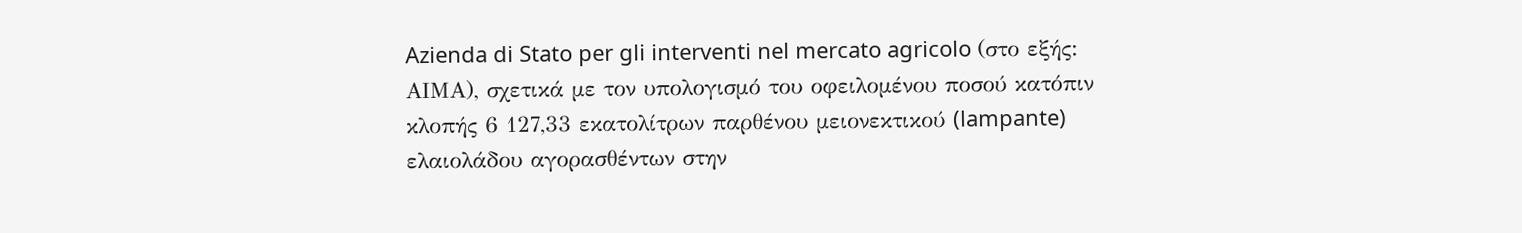Azienda di Stato per gli interventi nel mercato agricolo (στο εξής: ΑΙΜΑ), σχετικά με τον υπολογισμό του οφειλομένου ποσού κατόπιν κλοπής 6 127,33 εκατολίτρων παρθένου μειονεκτικού (lampante) ελαιολάδου αγορασθέντων στην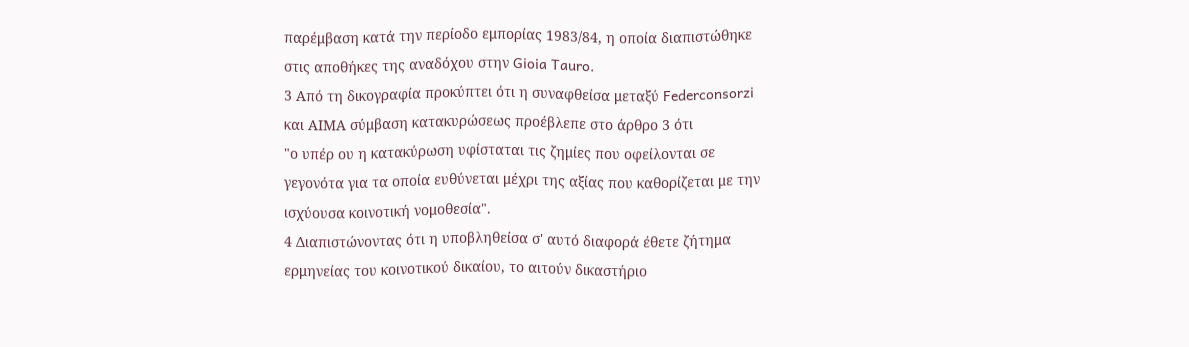παρέμβαση κατά την περίοδο εμπορίας 1983/84, η οποία διαπιστώθηκε στις αποθήκες της αναδόχου στην Gioia Tauro.
3 Από τη δικογραφία προκύπτει ότι η συναφθείσα μεταξύ Federconsorzi και ΑΙΜΑ σύμβαση κατακυρώσεως προέβλεπε στο άρθρο 3 ότι
"ο υπέρ ου η κατακύρωση υφίσταται τις ζημίες που οφείλονται σε γεγονότα για τα οποία ευθύνεται μέχρι της αξίας που καθορίζεται με την ισχύουσα κοινοτική νομοθεσία".
4 Διαπιστώνοντας ότι η υποβληθείσα σ' αυτό διαφορά έθετε ζήτημα ερμηνείας του κοινοτικού δικαίου, το αιτούν δικαστήριο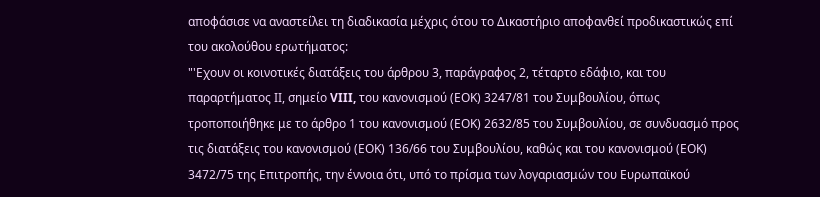αποφάσισε να αναστείλει τη διαδικασία μέχρις ότου το Δικαστήριο αποφανθεί προδικαστικώς επί του ακολούθου ερωτήματος:
"'Εχουν οι κοινοτικές διατάξεις του άρθρου 3, παράγραφος 2, τέταρτο εδάφιο, και του παραρτήματος ΙΙ, σημείο VIII, του κανονισμού (ΕΟΚ) 3247/81 του Συμβουλίου, όπως τροποποιήθηκε με το άρθρο 1 του κανονισμού (ΕΟΚ) 2632/85 του Συμβουλίου, σε συνδυασμό προς τις διατάξεις του κανονισμού (ΕΟΚ) 136/66 του Συμβουλίου, καθώς και του κανονισμού (ΕΟΚ) 3472/75 της Επιτροπής, την έννοια ότι, υπό το πρίσμα των λογαριασμών του Ευρωπαϊκού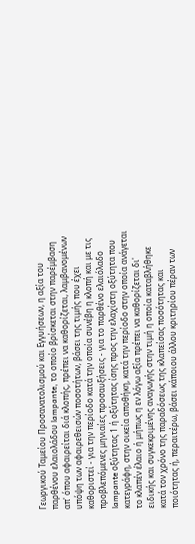Γεωργικού Ταμείου Προσανατολισμού και Εγγυήσεων, η αξία του παρθένου ελαιολάδου lampante, το οποίο βρίσκεται στην παρέμβαση απ' όπου αφαιρείται διά κλοπής, πρέπει να καθορίζεται, λαμβανομένων υπόψη των αφαιρεθεισών ποσοτήτων, βάσει της τιμής που έχει καθοριστεί - για την περίοδο κατά την οποία συνέβη η κλοπή και με τις προβλεπόμενες μηνιαίες προσαυξήσεις - για το παρθένο ελαιόλαδο lampante οξύτητας 1 ή οξύτητας ίσης προς την ελαχίστη οξύτητα που κατεγράφη, στην οικεία αποθήκη, κατά την περίοδο στην οποία ανάγεται το κλαπέν έλαιο ή μήπως η εν λόγω αξία πρέπει να καθορίζεται δι' ειδικής και συγκεκριμένης αναγωγής στην τιμή η οποία καταβλήθηκε κατά τον χρόνο της παραδόσεως της κλαπείσας ποσότητας και ποιότητας ή, περαιτέρω, βάσει κάποιου άλλου κριτηρίου πέραν των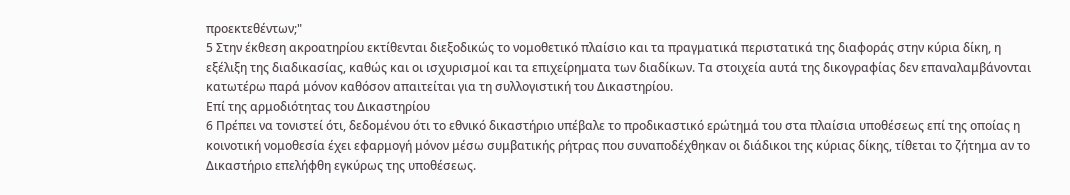προεκτεθέντων;"
5 Στην έκθεση ακροατηρίου εκτίθενται διεξοδικώς το νομοθετικό πλαίσιο και τα πραγματικά περιστατικά της διαφοράς στην κύρια δίκη, η εξέλιξη της διαδικασίας, καθώς και οι ισχυρισμοί και τα επιχείρηματα των διαδίκων. Τα στοιχεία αυτά της δικογραφίας δεν επαναλαμβάνονται κατωτέρω παρά μόνον καθόσον απαιτείται για τη συλλογιστική του Δικαστηρίου.
Επί της αρμοδιότητας του Δικαστηρίου
6 Πρέπει να τονιστεί ότι, δεδομένου ότι το εθνικό δικαστήριο υπέβαλε το προδικαστικό ερώτημά του στα πλαίσια υποθέσεως επί της οποίας η κοινοτική νομοθεσία έχει εφαρμογή μόνον μέσω συμβατικής ρήτρας που συναποδέχθηκαν οι διάδικοι της κύριας δίκης, τίθεται το ζήτημα αν το Δικαστήριο επελήφθη εγκύρως της υποθέσεως.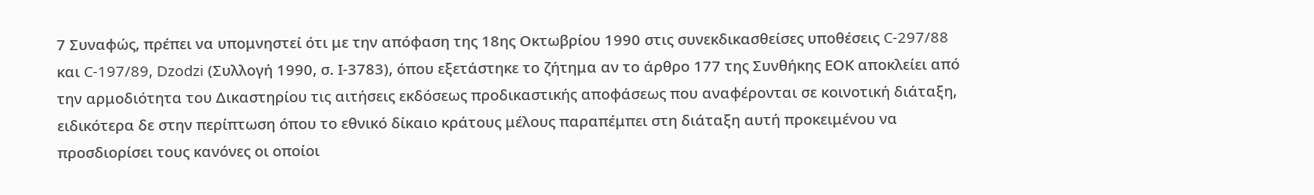7 Συναφώς, πρέπει να υπομνηστεί ότι με την απόφαση της 18ης Οκτωβρίου 1990 στις συνεκδικασθείσες υποθέσεις C-297/88 και C-197/89, Dzodzi (Συλλογή 1990, σ. Ι-3783), όπου εξετάστηκε το ζήτημα αν το άρθρο 177 της Συνθήκης ΕΟΚ αποκλείει από την αρμοδιότητα του Δικαστηρίου τις αιτήσεις εκδόσεως προδικαστικής αποφάσεως που αναφέρονται σε κοινοτική διάταξη, ειδικότερα δε στην περίπτωση όπου το εθνικό δίκαιο κράτους μέλους παραπέμπει στη διάταξη αυτή προκειμένου να προσδιορίσει τους κανόνες οι οποίοι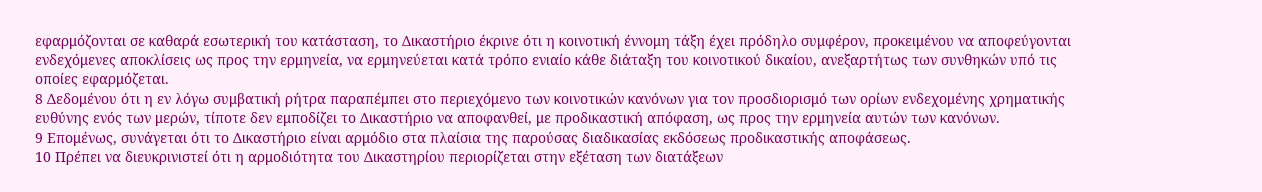εφαρμόζονται σε καθαρά εσωτερική του κατάσταση, το Δικαστήριο έκρινε ότι η κοινοτική έννομη τάξη έχει πρόδηλο συμφέρον, προκειμένου να αποφεύγονται ενδεχόμενες αποκλίσεις ως προς την ερμηνεία, να ερμηνεύεται κατά τρόπο ενιαίο κάθε διάταξη του κοινοτικού δικαίου, ανεξαρτήτως των συνθηκών υπό τις οποίες εφαρμόζεται.
8 Δεδομένου ότι η εν λόγω συμβατική ρήτρα παραπέμπει στο περιεχόμενο των κοινοτικών κανόνων για τον προσδιορισμό των ορίων ενδεχομένης χρηματικής ευθύνης ενός των μερών, τίποτε δεν εμποδίζει το Δικαστήριο να αποφανθεί, με προδικαστική απόφαση, ως προς την ερμηνεία αυτών των κανόνων.
9 Επομένως, συνάγεται ότι το Δικαστήριο είναι αρμόδιο στα πλαίσια της παρούσας διαδικασίας εκδόσεως προδικαστικής αποφάσεως.
10 Πρέπει να διευκρινιστεί ότι η αρμοδιότητα του Δικαστηρίου περιορίζεται στην εξέταση των διατάξεων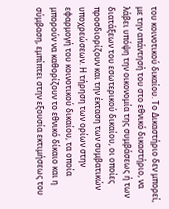του κοινοτικού δικαίου. Το Δικαστήριο δεν μπορεί, με την απάντησή του στο εθνικό δικαστήριο, να λάβει υπόψη την οικονομία της συμβάσεως ή των διατάξεων του εσωτερικού δικαίου, οι οποίες προσδιορίζουν και την έκταση των συμβατικών υποχρεώσεων. Η τήρηση των ορίων στην εφαρμογή του κοινοτικού δικαίου, τα οποία μπορούν να καθορίζουν το εθνικό δίκαιο και η σύμβαση, εμπίπτει στην εξουσία εκτιμήσεως του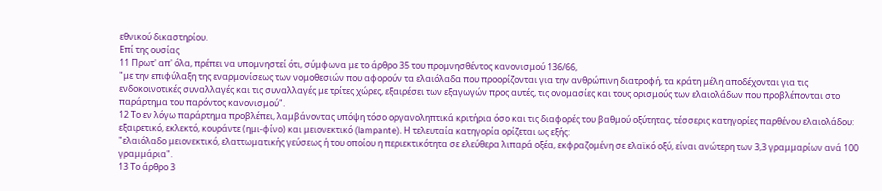εθνικού δικαστηρίου.
Επί της ουσίας
11 Πρωτ' απ' όλα, πρέπει να υπομνηστεί ότι, σύμφωνα με το άρθρο 35 του προμνησθέντος κανονισμού 136/66,
"με την επιφύλαξη της εναρμονίσεως των νομοθεσιών που αφορούν τα ελαιόλαδα που προορίζονται για την ανθρώπινη διατροφή, τα κράτη μέλη αποδέχονται για τις ενδοκοινοτικές συναλλαγές και τις συναλλαγές με τρίτες χώρες, εξαιρέσει των εξαγωγών προς αυτές, τις ονομασίες και τους ορισμούς των ελαιολάδων που προβλέπονται στο παράρτημα του παρόντος κανονισμού".
12 Το εν λόγω παράρτημα προβλέπει, λαμβάνοντας υπόψη τόσο οργανοληπτικά κριτήρια όσο και τις διαφορές του βαθμού οξύτητας, τέσσερις κατηγορίες παρθένου ελαιολάδου: εξαιρετικό, εκλεκτό, κουράντε (ημι-φίνο) και μειονεκτικό (lampante). Η τελευταία κατηγορία ορίζεται ως εξής:
"ελαιόλαδο μειονεκτικό, ελαττωματικής γεύσεως ή του οποίου η περιεκτικότητα σε ελεύθερα λιπαρά οξέα, εκφραζομένη σε ελαϊκό οξύ, είναι ανώτερη των 3,3 γραμμαρίων ανά 100 γραμμάρια".
13 Το άρθρο 3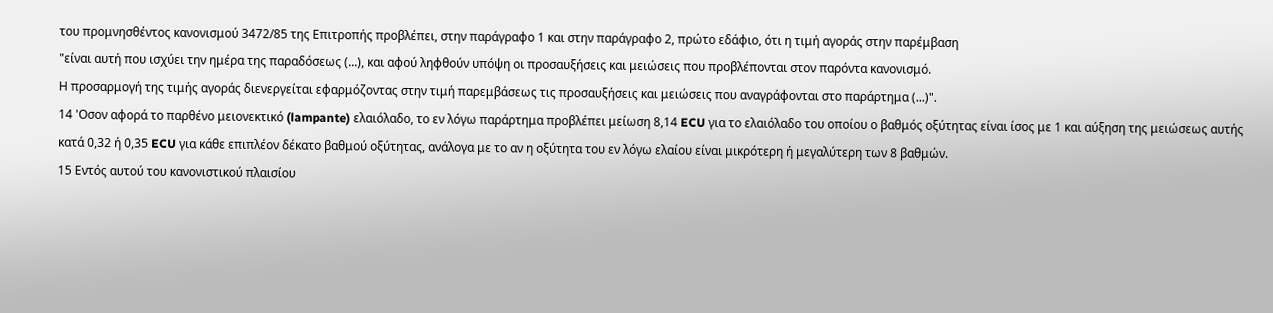του προμνησθέντος κανονισμού 3472/85 της Επιτροπής προβλέπει, στην παράγραφο 1 και στην παράγραφο 2, πρώτο εδάφιο, ότι η τιμή αγοράς στην παρέμβαση
"είναι αυτή που ισχύει την ημέρα της παραδόσεως (...), και αφού ληφθούν υπόψη οι προσαυξήσεις και μειώσεις που προβλέπονται στον παρόντα κανονισμό.
Η προσαρμογή της τιμής αγοράς διενεργείται εφαρμόζοντας στην τιμή παρεμβάσεως τις προσαυξήσεις και μειώσεις που αναγράφονται στο παράρτημα (...)".
14 'Οσον αφορά το παρθένο μειονεκτικό (lampante) ελαιόλαδο, το εν λόγω παράρτημα προβλέπει μείωση 8,14 ECU για το ελαιόλαδο του οποίου ο βαθμός οξύτητας είναι ίσος με 1 και αύξηση της μειώσεως αυτής κατά 0,32 ή 0,35 ECU για κάθε επιπλέον δέκατο βαθμού οξύτητας, ανάλογα με το αν η οξύτητα του εν λόγω ελαίου είναι μικρότερη ή μεγαλύτερη των 8 βαθμών.
15 Εντός αυτού του κανονιστικού πλαισίου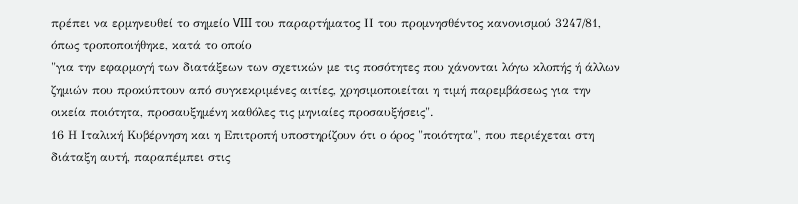πρέπει να ερμηνευθεί το σημείο VIII του παραρτήματος ΙΙ του προμνησθέντος κανονισμού 3247/81, όπως τροποποιήθηκε, κατά το οποίο
"για την εφαρμογή των διατάξεων των σχετικών με τις ποσότητες που χάνονται λόγω κλοπής ή άλλων ζημιών που προκύπτουν από συγκεκριμένες αιτίες, χρησιμοποιείται η τιμή παρεμβάσεως για την οικεία ποιότητα, προσαυξημένη καθόλες τις μηνιαίες προσαυξήσεις".
16 Η Ιταλική Κυβέρνηση και η Επιτροπή υποστηρίζουν ότι ο όρος "ποιότητα", που περιέχεται στη διάταξη αυτή, παραπέμπει στις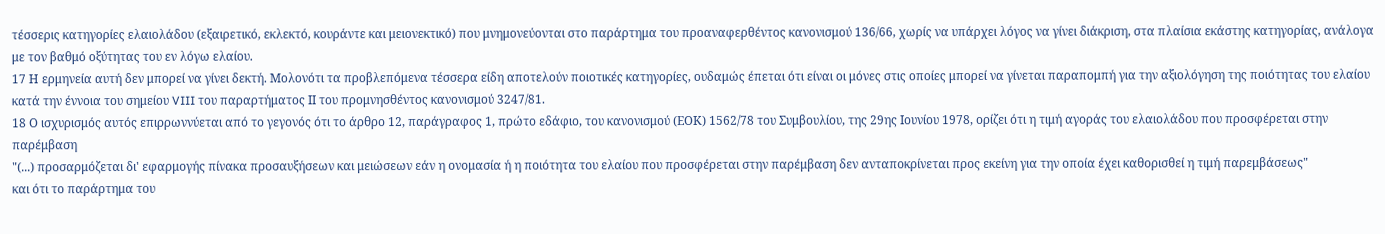τέσσερις κατηγορίες ελαιολάδου (εξαιρετικό, εκλεκτό, κουράντε και μειονεκτικό) που μνημονεύονται στο παράρτημα του προαναφερθέντος κανονισμού 136/66, χωρίς να υπάρχει λόγος να γίνει διάκριση, στα πλαίσια εκάστης κατηγορίας, ανάλογα με τον βαθμό οξύτητας του εν λόγω ελαίου.
17 Η ερμηνεία αυτή δεν μπορεί να γίνει δεκτή. Μολονότι τα προβλεπόμενα τέσσερα είδη αποτελούν ποιοτικές κατηγορίες, ουδαμώς έπεται ότι είναι οι μόνες στις οποίες μπορεί να γίνεται παραπομπή για την αξιολόγηση της ποιότητας του ελαίου κατά την έννοια του σημείου VIII του παραρτήματος ΙΙ του προμνησθέντος κανονισμού 3247/81.
18 Ο ισχυρισμός αυτός επιρρωννύεται από το γεγονός ότι το άρθρο 12, παράγραφος 1, πρώτο εδάφιο, του κανονισμού (ΕΟΚ) 1562/78 του Συμβουλίου, της 29ης Ιουνίου 1978, ορίζει ότι η τιμή αγοράς του ελαιολάδου που προσφέρεται στην παρέμβαση
"(...) προσαρμόζεται δι' εφαρμογής πίνακα προσαυξήσεων και μειώσεων εάν η ονομασία ή η ποιότητα του ελαίου που προσφέρεται στην παρέμβαση δεν ανταποκρίνεται προς εκείνη για την οποία έχει καθορισθεί η τιμή παρεμβάσεως"
και ότι το παράρτημα του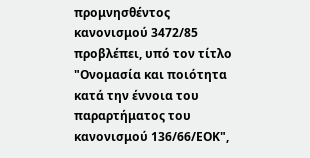προμνησθέντος κανονισμού 3472/85 προβλέπει, υπό τον τίτλο "Ονομασία και ποιότητα κατά την έννοια του παραρτήματος του κανονισμού 136/66/ΕΟΚ",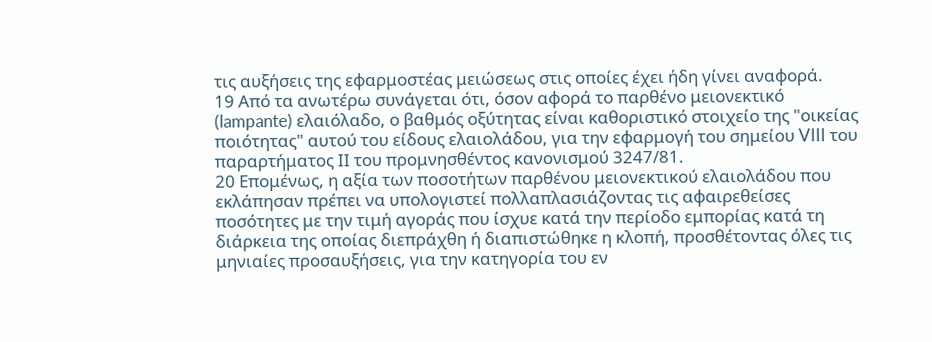τις αυξήσεις της εφαρμοστέας μειώσεως στις οποίες έχει ήδη γίνει αναφορά.
19 Από τα ανωτέρω συνάγεται ότι, όσον αφορά το παρθένο μειονεκτικό (lampante) ελαιόλαδο, ο βαθμός οξύτητας είναι καθοριστικό στοιχείο της "οικείας ποιότητας" αυτού του είδους ελαιολάδου, για την εφαρμογή του σημείου VIII του παραρτήματος ΙΙ του προμνησθέντος κανονισμού 3247/81.
20 Επομένως, η αξία των ποσοτήτων παρθένου μειονεκτικού ελαιολάδου που εκλάπησαν πρέπει να υπολογιστεί πολλαπλασιάζοντας τις αφαιρεθείσες ποσότητες με την τιμή αγοράς που ίσχυε κατά την περίοδο εμπορίας κατά τη διάρκεια της οποίας διεπράχθη ή διαπιστώθηκε η κλοπή, προσθέτοντας όλες τις μηνιαίες προσαυξήσεις, για την κατηγορία του εν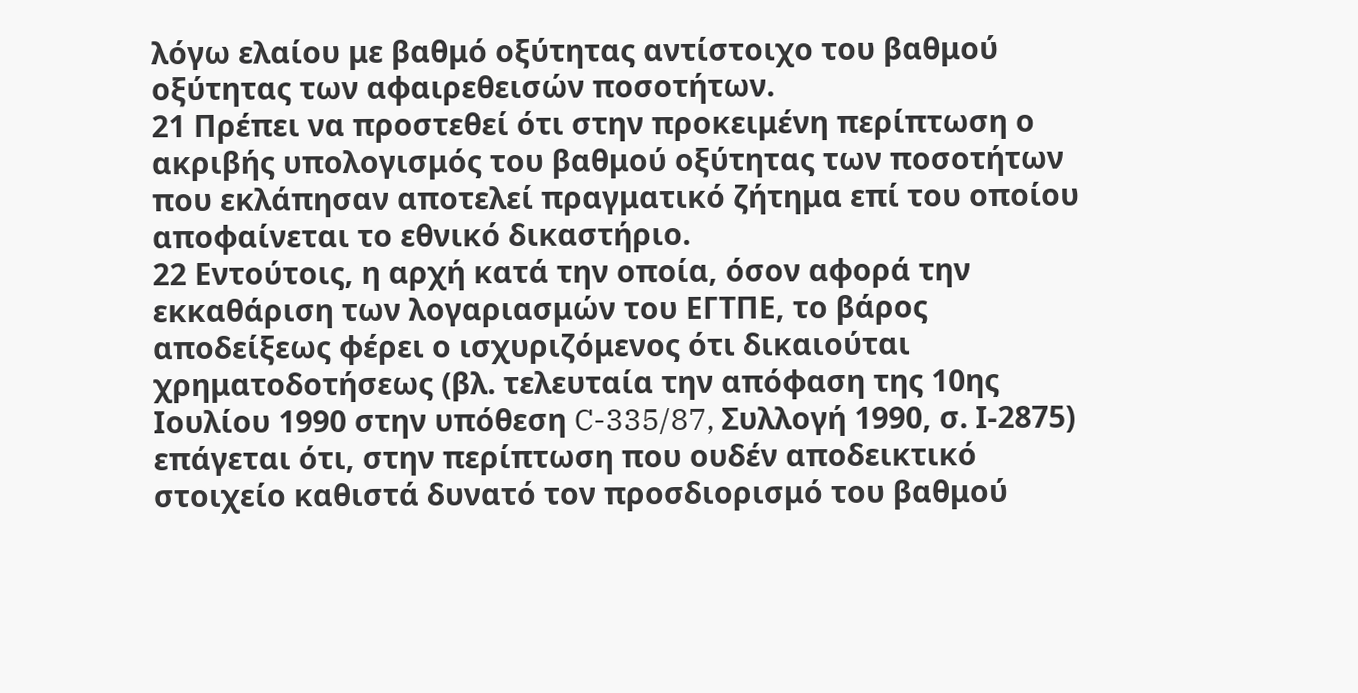λόγω ελαίου με βαθμό οξύτητας αντίστοιχο του βαθμού οξύτητας των αφαιρεθεισών ποσοτήτων.
21 Πρέπει να προστεθεί ότι στην προκειμένη περίπτωση ο ακριβής υπολογισμός του βαθμού οξύτητας των ποσοτήτων που εκλάπησαν αποτελεί πραγματικό ζήτημα επί του οποίου αποφαίνεται το εθνικό δικαστήριο.
22 Εντούτοις, η αρχή κατά την οποία, όσον αφορά την εκκαθάριση των λογαριασμών του ΕΓΤΠΕ, το βάρος αποδείξεως φέρει ο ισχυριζόμενος ότι δικαιούται χρηματοδοτήσεως (βλ. τελευταία την απόφαση της 10ης Ιουλίου 1990 στην υπόθεση C-335/87, Συλλογή 1990, σ. Ι-2875) επάγεται ότι, στην περίπτωση που ουδέν αποδεικτικό στοιχείο καθιστά δυνατό τον προσδιορισμό του βαθμού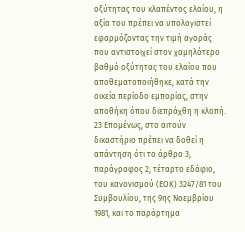οξύτητας του κλαπέντος ελαίου, η αξία του πρέπει να υπολογιστεί εφαρμόζοντας την τιμή αγοράς που αντιστοιχεί στον χαμηλότερο βαθμό οξύτητας του ελαίου που αποθεματοποιήθηκε, κατά την οικεία περίοδο εμπορίας, στην αποθήκη όπου διεπράχθη η κλοπή.
23 Επομένως, στο αιτούν δικαστήριο πρέπει να δοθεί η απάντηση ότι το άρθρο 3, παράγραφος 2, τέταρτο εδάφιο, του κανονισμού (ΕΟΚ) 3247/81 του Συμβουλίου, της 9ης Νοεμβρίου 1981, και το παράρτημα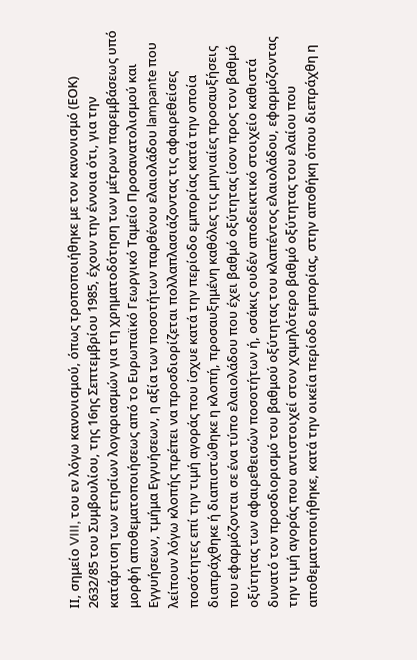ΙΙ, σημείο VIII, του εν λόγω κανονισμού, όπως τροποποιήθηκε με τον κανονισμό (ΕΟΚ) 2632/85 του Συμβουλίου, της 16ης Σεπτεμβρίου 1985, έχουν την έννοια ότι, για την κατάρτιση των ετησίων λογαριασμών για τη χρηματοδότηση των μέτρων παρεμβάσεως υπό μορφή αποθεματοποιήσεως από το Ευρωπαϊκό Γεωργικό Ταμείο Προσανατολισμού και Εγγυήσεων, τμήμα Εγγυήσεων, η αξία των ποσοτήτων παρθένου ελαιολάδου lampante που λείπουν λόγω κλοπής πρέπει να προσδιορίζεται πολλαπλασιάζοντας τις αφαιρεθείσες ποσότητες επί την τιμή αγοράς που ίσχυε κατά την περίοδο εμπορίας κατά την οποία διαπράχθηκε ή διαπιστώθηκε η κλοπή, προσαυξημένη καθόλες τις μηνιαίες προσαυξήσεις που εφαρμόζονται σε ένα τύπο ελαιολάδου που έχει βαθμό οξύτητας ίσον προς τον βαθμό οξύτητας των αφαιρεθεισών ποσοτήτων ή, οσάκις ουδέν αποδεικτικό στοιχείο καθιστά δυνατό τον προσδιορισμό του βαθμού οξύτητας του κλαπέντος ελαιολάδου, εφαρμόζοντας την τιμή αγοράς που αντιστοιχεί στον χαμηλότερο βαθμό οξύτητας του ελαίου που αποθεματοποιήθηκε, κατά την οικεία περίοδο εμπορίας, στην αποθήκη όπου διεπράχθη η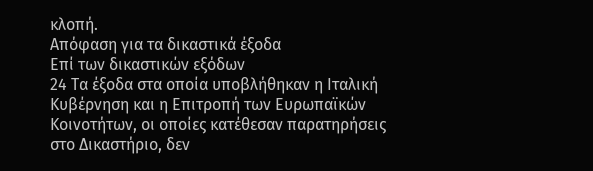κλοπή.
Απόφαση για τα δικαστικά έξοδα
Επί των δικαστικών εξόδων
24 Τα έξοδα στα οποία υποβλήθηκαν η Ιταλική Κυβέρνηση και η Επιτροπή των Ευρωπαϊκών Κοινοτήτων, οι οποίες κατέθεσαν παρατηρήσεις στο Δικαστήριο, δεν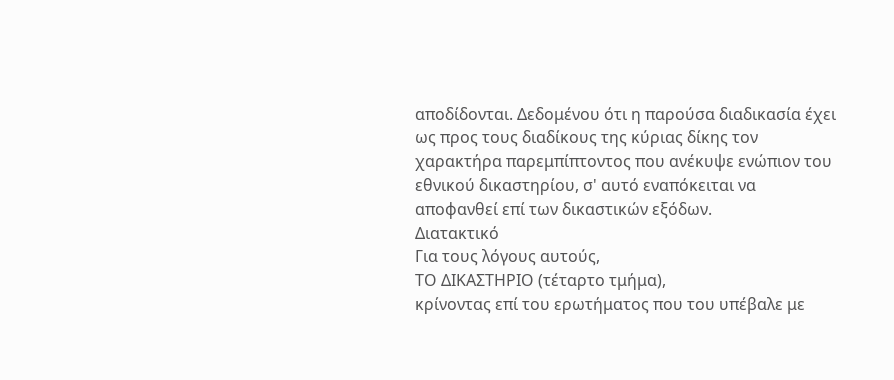αποδίδονται. Δεδομένου ότι η παρούσα διαδικασία έχει ως προς τους διαδίκους της κύριας δίκης τον χαρακτήρα παρεμπίπτοντος που ανέκυψε ενώπιον του εθνικού δικαστηρίου, σ' αυτό εναπόκειται να αποφανθεί επί των δικαστικών εξόδων.
Διατακτικό
Για τους λόγους αυτούς,
ΤΟ ΔΙΚΑΣΤΗΡΙΟ (τέταρτο τμήμα),
κρίνοντας επί του ερωτήματος που του υπέβαλε με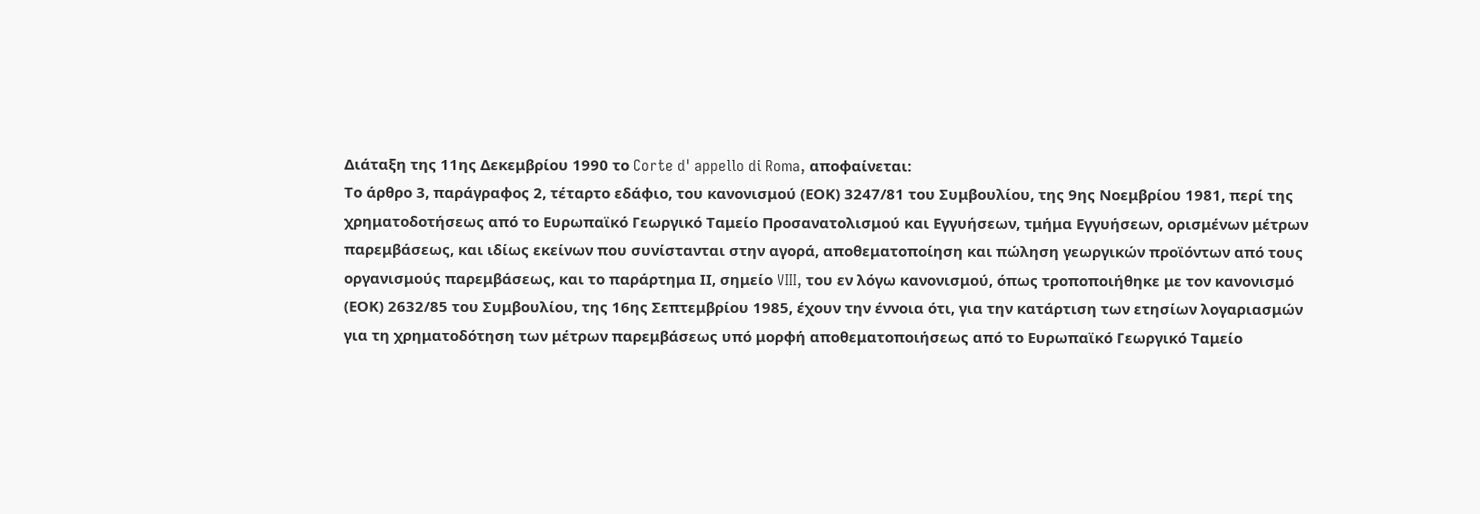Διάταξη της 11ης Δεκεμβρίου 1990 το Corte d' appello di Roma, αποφαίνεται:
Το άρθρο 3, παράγραφος 2, τέταρτο εδάφιο, του κανονισμού (ΕΟΚ) 3247/81 του Συμβουλίου, της 9ης Νοεμβρίου 1981, περί της χρηματοδοτήσεως από το Ευρωπαϊκό Γεωργικό Ταμείο Προσανατολισμού και Εγγυήσεων, τμήμα Εγγυήσεων, ορισμένων μέτρων παρεμβάσεως, και ιδίως εκείνων που συνίστανται στην αγορά, αποθεματοποίηση και πώληση γεωργικών προϊόντων από τους οργανισμούς παρεμβάσεως, και το παράρτημα ΙΙ, σημείο VIII, του εν λόγω κανονισμού, όπως τροποποιήθηκε με τον κανονισμό (ΕΟΚ) 2632/85 του Συμβουλίου, της 16ης Σεπτεμβρίου 1985, έχουν την έννοια ότι, για την κατάρτιση των ετησίων λογαριασμών για τη χρηματοδότηση των μέτρων παρεμβάσεως υπό μορφή αποθεματοποιήσεως από το Ευρωπαϊκό Γεωργικό Ταμείο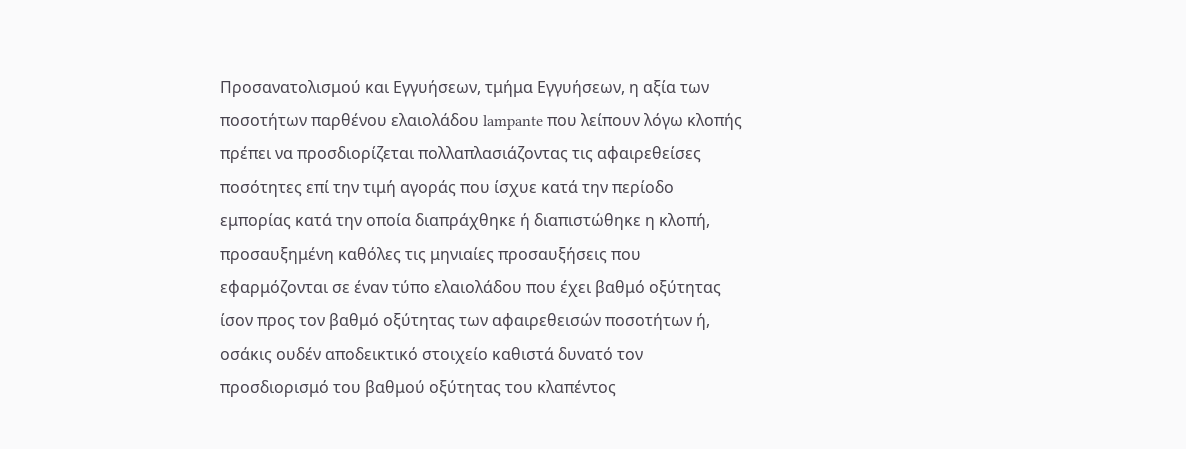Προσανατολισμού και Εγγυήσεων, τμήμα Εγγυήσεων, η αξία των ποσοτήτων παρθένου ελαιολάδου lampante που λείπουν λόγω κλοπής πρέπει να προσδιορίζεται πολλαπλασιάζοντας τις αφαιρεθείσες ποσότητες επί την τιμή αγοράς που ίσχυε κατά την περίοδο εμπορίας κατά την οποία διαπράχθηκε ή διαπιστώθηκε η κλοπή, προσαυξημένη καθόλες τις μηνιαίες προσαυξήσεις που εφαρμόζονται σε έναν τύπο ελαιολάδου που έχει βαθμό οξύτητας ίσον προς τον βαθμό οξύτητας των αφαιρεθεισών ποσοτήτων ή, οσάκις ουδέν αποδεικτικό στοιχείο καθιστά δυνατό τον προσδιορισμό του βαθμού οξύτητας του κλαπέντος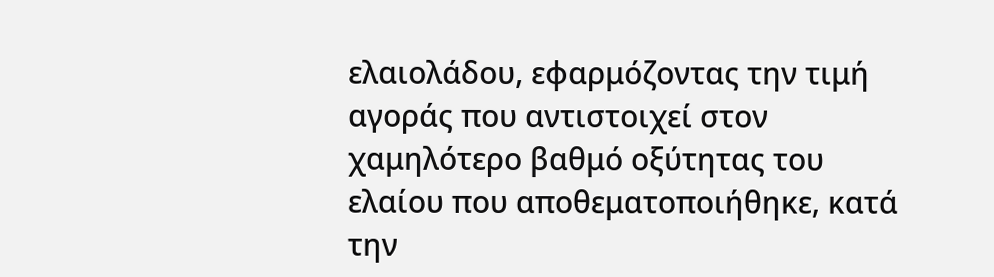ελαιολάδου, εφαρμόζοντας την τιμή αγοράς που αντιστοιχεί στον χαμηλότερο βαθμό οξύτητας του ελαίου που αποθεματοποιήθηκε, κατά την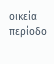οικεία περίοδο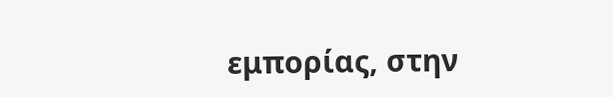εμπορίας, στην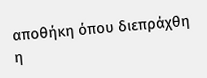αποθήκη όπου διεπράχθη η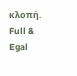κλοπή.
Full & Egal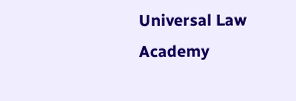Universal Law Academy